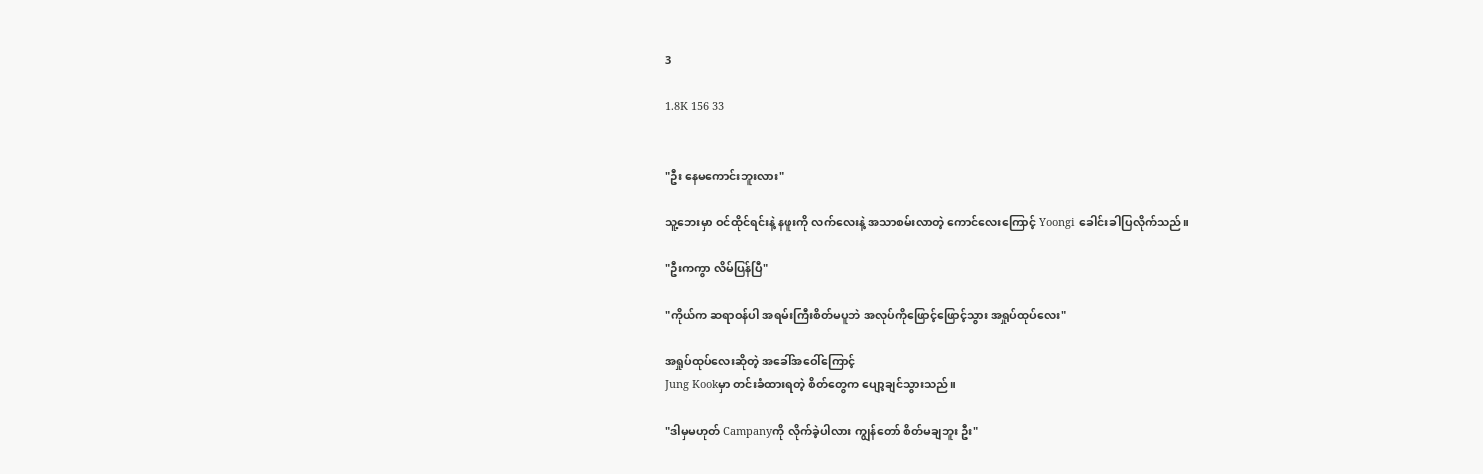3

1.8K 156 33


"ဦး နေမကောင်းဘူးလား"

သူ့ဘေးမှာ ဝင်ထိုင်ရင်းနဲ့ နဖူးကို လက်လေးနဲ့ အသာစမ်းလာတဲ့ ကောင်လေးကြောင့် Yoongi ခေါင်းခါပြလိုက်သည်။

"ဦးကကွာ လိမ်ပြန်ပြီ"

"ကိုယ်က ဆရာဝန်ပါ အရမ်းကြီးစိတ်မပူဘဲ အလုပ်ကိုဖြောင့်ဖြောင့်သွား အရှုပ်ထုပ်လေး"

အရှုပ်ထုပ်လေးဆိုတဲ့ အခေါ်အဝေါ်ကြောင့်
Jung Kookမှာ တင်းခံထားရတဲ့ စိတ်တွေက ပျော့ချင်သွားသည်။

"ဒါမှမဟုတ် Campanyကို လိုက်ခဲ့ပါလား ကျွန်တော် စိတ်မချဘူး ဦး"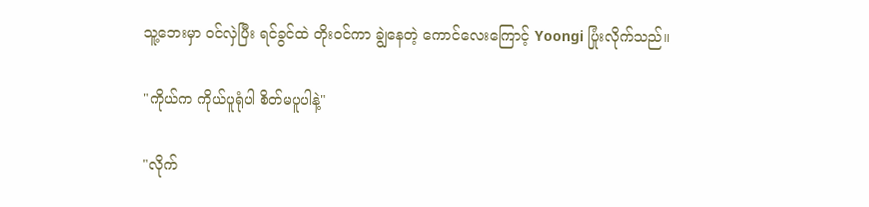သူ့ဘေးမှာ ဝင်လှဲပြီး ရင်ခွင်ထဲ တိုးဝင်ကာ ချွဲနေတဲ့ ကောင်လေးကြောင့် Yoongi ပြုံးလိုက်သည်။

"ကိုယ်က ကိုယ်ပူရုံပါ စိတ်မပူပါနဲ့"

"လိုက်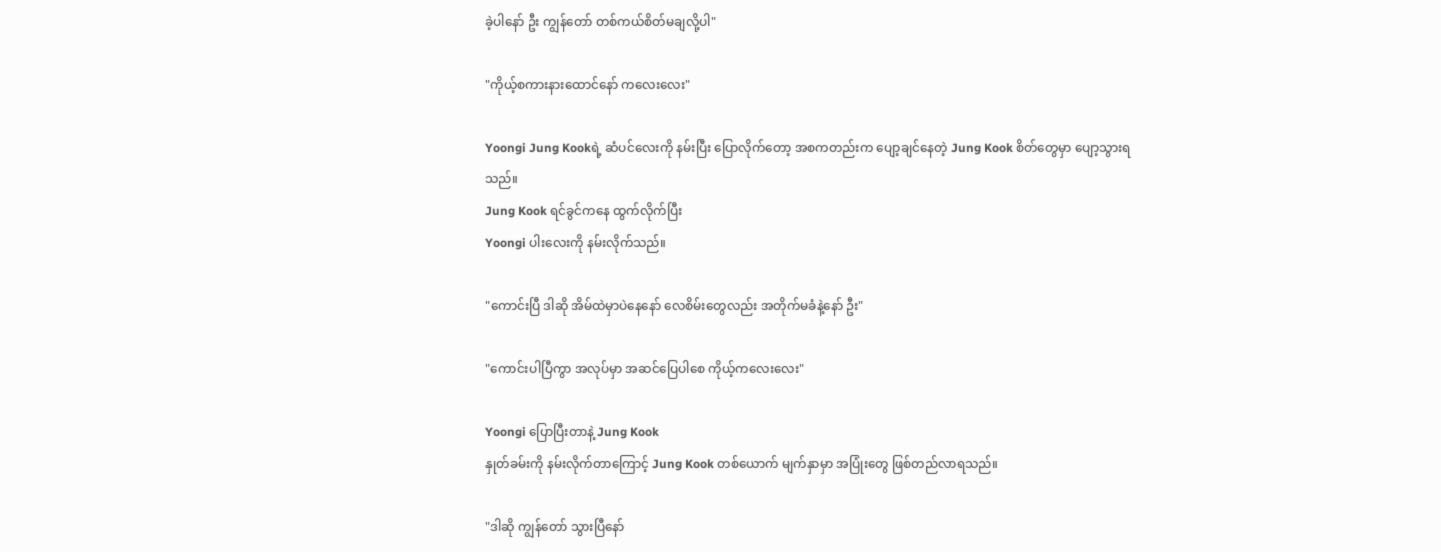ခဲ့ပါနော် ဦး ကျွန်တော် တစ်ကယ်စိတ်မချလို့ပါ"

"ကိုယ့်စကားနားထောင်နော် ကလေးလေး"

Yoongi Jung Kookရဲ့ ဆံပင်လေးကို နမ်းပြီး ပြောလိုက်တော့ အစကတည်းက ပျော့ချင်နေတဲ့ Jung Kook စိတ်တွေမှာ ပျော့သွားရသည်။
Jung Kook ရင်ခွင်ကနေ ထွက်လိုက်ပြီး
Yoongi ပါးလေးကို နမ်းလိုက်သည်။

"ကောင်းပြီ ဒါဆို အိမ်ထဲမှာပဲနေနော် လေစိမ်းတွေလည်း အတိုက်မခံနဲ့နော် ဦး"

"ကောင်းပါပြီကွာ အလုပ်မှာ အဆင်ပြေပါစေ ကိုယ့်ကလေးလေး"

Yoongi ပြောပြီးတာနဲ့ Jung Kook
နှုတ်ခမ်းကို နမ်းလိုက်တာကြောင့် Jung Kook တစ်ယောက် မျက်နှာမှာ အပြုံးတွေ ဖြစ်တည်လာရသည်။

"ဒါဆို ကျွန်တော် သွားပြီနော်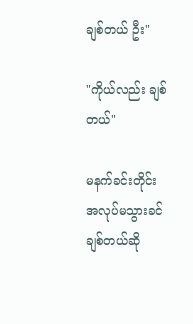ချစ်တယ် ဦး"

"ကိုယ်လည်း ချစ်တယ်"

မနက်ခင်းတိုင်း အလုပ်မသွားခင် ချစ်တယ်ဆို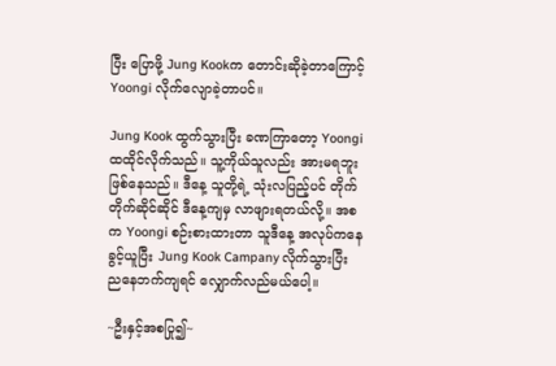ပြီး ပြောဖို့ Jung Kookက တောင်းဆိုခဲ့တာကြောင့် Yoongi လိုက်လျောခဲ့တာပင်။

Jung Kook ထွက်သွားပြီး ခဏကြာတော့ Yoongi ထထိုင်လိုက်သည်။ သူ့ကိုယ်သူလည်း အားမရဘူးဖြစ်နေသည်။ ဒီနေ့ သူတို့ရဲ့ သုံးလပြည့်ပင် တိုက်တိုက်ဆိုင်ဆိုင် ဒီနေ့ကျမှ လာဖျားရတယ်လို့။ အစက Yoongi စဉ်းစားထားတာ သူဒီနေ့ အလုပ်ကနေ ခွင့်ယူပြီး Jung Kook Campany လိုက်သွားပြီး ညနေဘက်ကျရင် လျှောက်လည်မယ်ပေါ့။

~ဦးနှင့်အစပြု၍~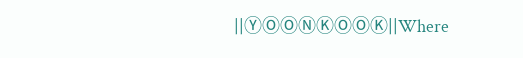||ⓎⓄⓄⓃⓀⓄⓄⓀ||Where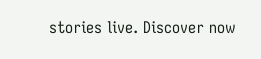stories live. Discover now